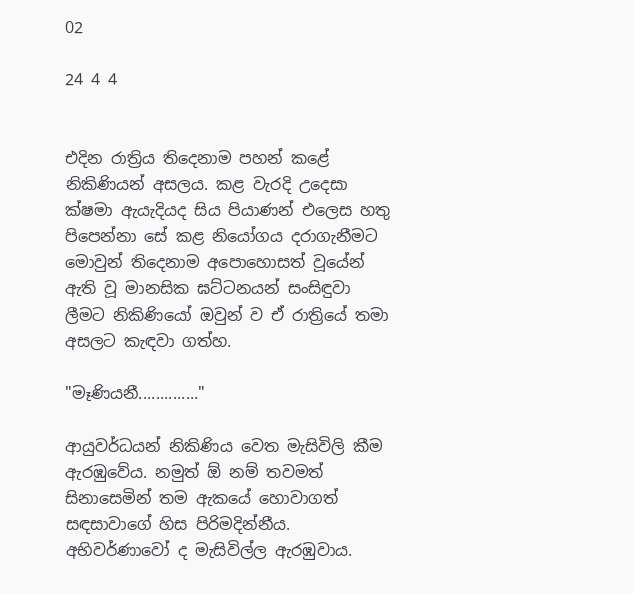02

24 4 4


එදින රාත්‍රිය තිදෙනාම පහන් කළේ නිකිණියන් අසලය. කළ වැරදි උදෙසා ක්ෂමා ඇයැදියද සිය පියාණන් එලෙස හතු පිපෙන්නා සේ කළ නියෝගය දරාගැනීමට මොවුන් තිදෙනාම අපොහොසත් වූයේන් ඇති වූ මානසික ඝට්ටනයන් සංසිඳුවා ලීමට නිකිණියෝ ඔවුන් ව ඒ රාත්‍රියේ තමා අසලට කැඳවා ගත්හ.

"මෑණියනී.............."

ආයුවර්ධයන් නිකිණිය වෙත මැසිවිලි කීම ඇරඹුවේය. නමුත් ඕ නම් තවමත් සිනාසෙමින් තම ඇකයේ හොවාගත් සඳසාවාගේ හිස පිරිමදින්නීය. අභිවර්ණාවෝ ද මැසිවිල්ල ඇරඹුවාය.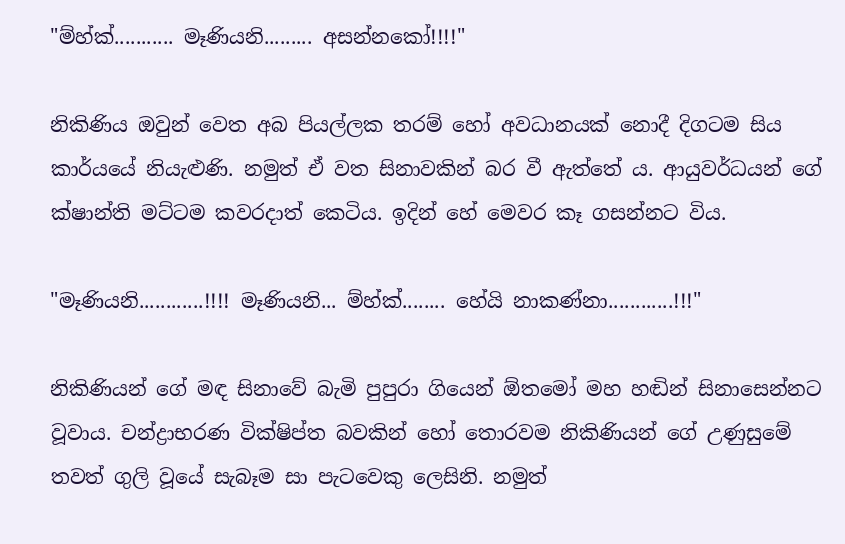"ම්හ්ක්........... මෑණියනි......... අසන්නකෝ!!!!"

නිකිණිය ඔවුන් වෙත අබ පියල්ලක තරම් හෝ අවධානයක් නොදී දිගටම සිය කාර්යයේ නියැළුණි. නමුත් ඒ වත සිනාවකින් බර වී ඇත්තේ ය. ආයුවර්ධයන් ගේ ක්ෂාන්ති මට්ටම කවරදාත් කෙටිය. ඉදින් හේ මෙවර කෑ ගසන්නට විය.

"මෑණියනි............!!!! මෑණියනි... ම්හ්ක්........ හේයි නාකණ්නා............!!!"

නිකිණියන් ගේ මඳ සිනාවේ බැමි පුපුරා ගියෙන් ඕතමෝ මහ හඬින් සිනාසෙන්නට වූවාය. චන්ද්‍රාභරණ වික්ෂිප්ත බවකින් හෝ තොරවම නිකිණියන් ගේ උණුසුමේ තවත් ගුලි වූයේ සැබෑම සා පැටවෙකු ලෙසිනි. නමුත්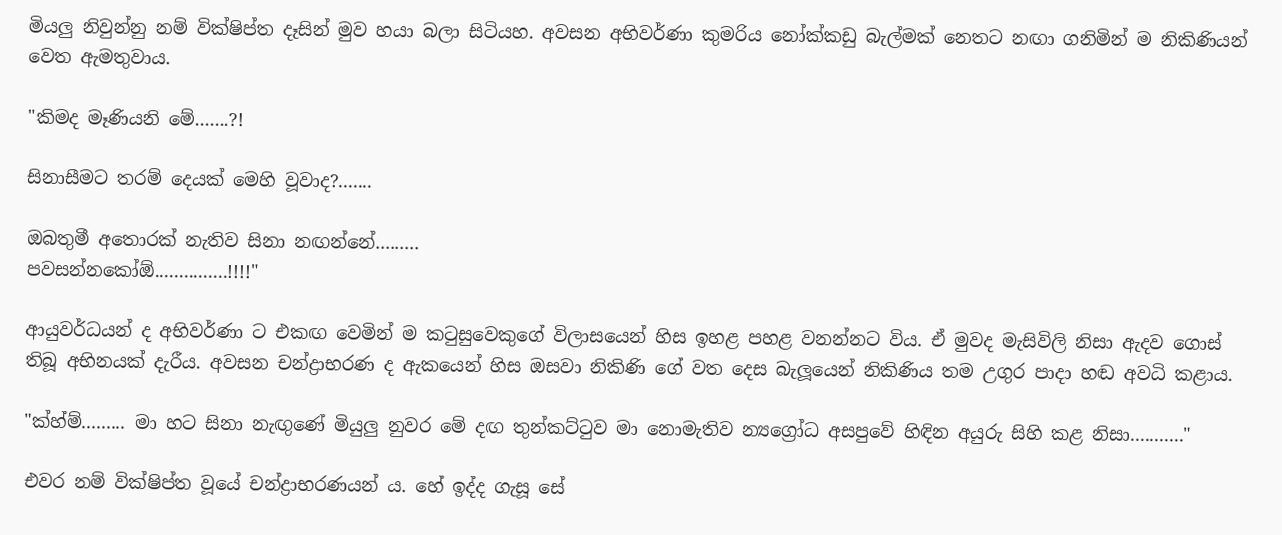මියලු නිවුන්නු නම් වික්ෂිප්ත දෑසින් මුව හයා බලා සිටියහ. අවසන අභිවර්ණා කුමරිය නෝක්කඩු බැල්මක් නෙතට නඟා ගනිමින් ම නිකිණියන් වෙත ඇමතුවාය.

"කිමද මෑණියනි මේ.......?!

සිනාසීමට තරම් දෙයක් මෙහි වූවාද?.......

ඔබතුමී අතොරක් නැතිව සිනා නඟන්නේ.........
පවසන්නකෝඕ...............!!!!"

ආයුවර්ධයන් ද අභිවර්ණා ට එකඟ වෙමින් ම කටුසුවෙකුගේ විලාසයෙන් හිස ඉහළ පහළ වනන්නට විය. ඒ මුවද මැසිවිලි නිසා ඇදව ගොස් තිබූ අභිනයක් දැරීය. අවසන චන්ද්‍රාභරණ ද ඇකයෙන් හිස ඔසවා නිකිණි ගේ වත දෙස බැලූයෙන් නිකිණිය තම උගුර පාදා හඬ අවධි කළාය.

"ක්හ්ම්......... මා හට සිනා නැඟුණේ මියුලු නුවර මේ දඟ තුන්කට්ටුව මා නොමැතිව න්‍යග්‍රෝධ අසපුවේ හිඳින අයුරු සිහි කළ නිසා..........."

එවර නම් වික්ෂිප්ත වූයේ චන්ද්‍රාභරණයන් ය. හේ ඉද්ද ගැසූ සේ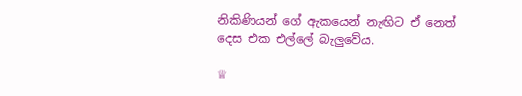නිකිණියන් ගේ ඇකයෙන් නැඟිට ඒ නෙත් දෙස එක එල්ලේ බැලුවේය.

♕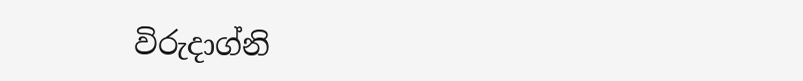විරුදාග්නි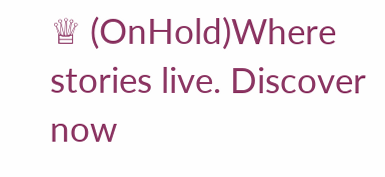♕ (OnHold)Where stories live. Discover now